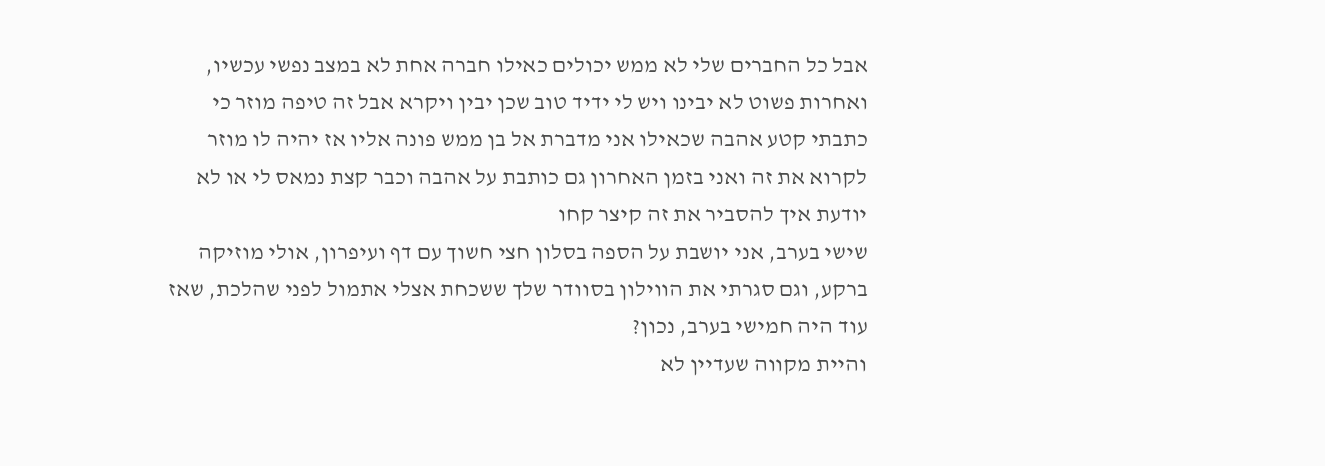אבל כל החברים שלי לא ממש יכולים כאילו חברה אחת לא במצב נפשי עכשיו, ואחרות פשוט לא יבינו ויש לי ידיד טוב שכן יבין ויקרא אבל זה טיפה מוזר כי כתבתי קטע אהבה שכאילו אני מדברת אל בן ממש פונה אליו אז יהיה לו מוזר לקרוא את זה ואני בזמן האחרון גם כותבת על אהבה וכבר קצת נמאס לי או לא יודעת איך להסביר את זה קיצר קחו
שישי בערב, אני יושבת על הספה בסלון חצי חשוך עם דף ועיפרון, אולי מוזיקה ברקע, וגם סגרתי את הווילון בסוודר שלך ששכחת אצלי אתמול לפני שהלכת, שאז עוד היה חמישי בערב, נכון?
והיית מקווה שעדיין לא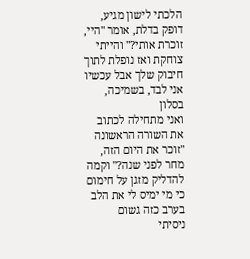הלכתי לישון מגיע, דופק בדלת, אומר "היי, זוכרת אותי?" והייתי צוחקת ואז נופלת לתוך חיבוק שלך אבל עכשיו אני לבד, בשמיכה, בסלון
ואני מתחילה לכתוב את השורה הראשונה "זוכר את היום הזה, מחר לפני שנה?" וקמה להדליק מזגן על חימום כי מי ימיס לי את הלב בערב כזה גשום
ניסיתי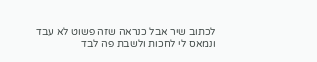לכתוב שיר אבל כנראה שזה פשוט לא עבד ונמאס לי לחכות ולשבת פה לבד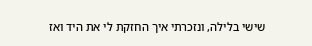שישי בלילה, ונזכרתי איך החזקת לי את היד ואז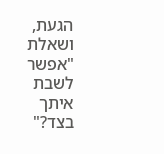הגעת, ושאלת "אפשר לשבת איתך בצד?"